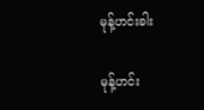မုန့်ဟင်းခါး

မုန့်ဟင်း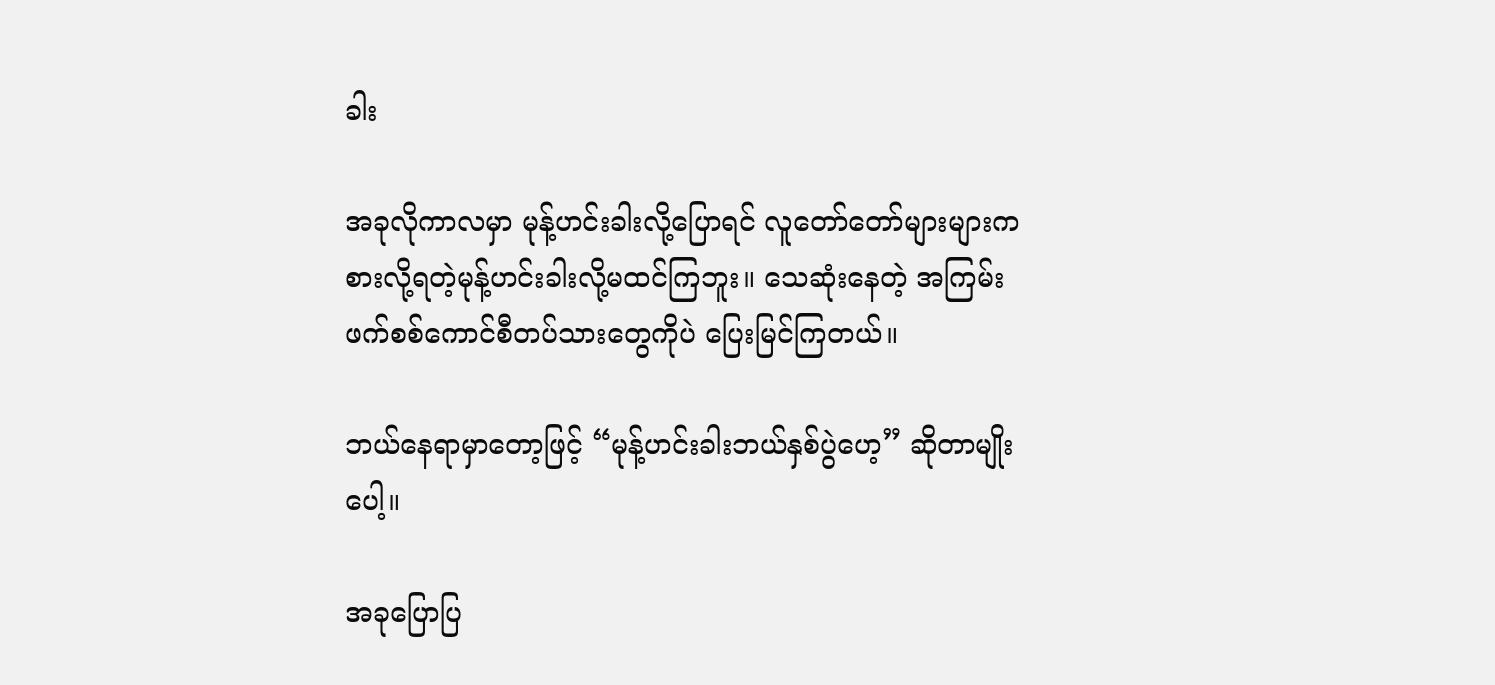ခါး

အခုလိုကာလမှာ မုန့်ဟင်းခါးလို့ပြောရင် လူတော်တော်များများက စားလို့ရတဲ့မုန့်ဟင်းခါးလို့မထင်ကြဘူး။ သေဆုံးနေတဲ့ အကြမ်းဖက်စစ်ကောင်စီတပ်သားတွေကိုပဲ ပြေးမြင်ကြတယ်။

ဘယ်နေရာမှာတော့ဖြင့် “မုန့်ဟင်းခါးဘယ်နှစ်ပွဲဟေ့” ဆိုတာမျိုးပေါ့။

အခုပြောပြ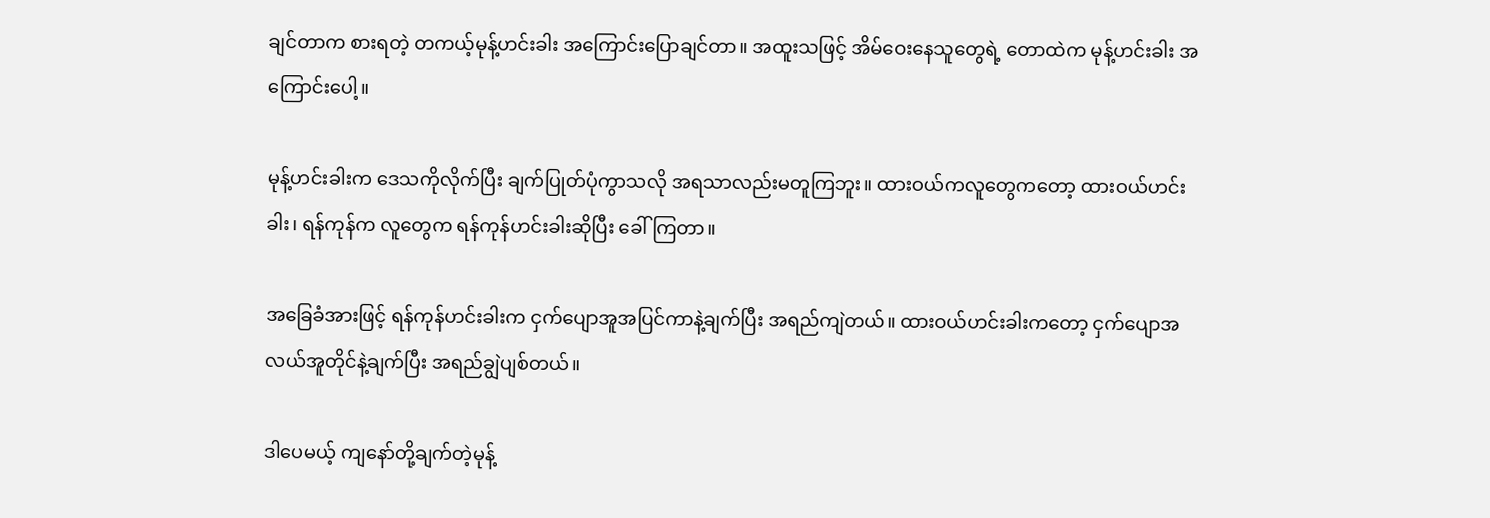ချင်တာက စားရတဲ့ တကယ့်မုန့်ဟင်းခါး အကြောင်းပြောချင်တာ။ အထူးသဖြင့် အိမ်ဝေးနေသူတွေရဲ့ တောထဲက မုန့်ဟင်းခါး အကြောင်းပေါ့။

မုန့်ဟင်းခါးက ဒေသကိုလိုက်ပြီး ချက်ပြုတ်ပုံကွာသလို အရသာလည်းမတူကြဘူး။ ထားဝယ်ကလူတွေကတော့ ထားဝယ်ဟင်းခါး၊ ရန်ကုန်က လူတွေက ရန်ကုန်ဟင်းခါးဆိုပြီး ခေါ်ကြတာ။

အခြေခံအားဖြင့် ရန်ကုန်ဟင်းခါးက ငှက်ပျောအူအပြင်ကာနဲ့ချက်ပြီး အရည်ကျဲတယ်။ ထားဝယ်ဟင်းခါးကတော့ ငှက်ပျောအလယ်အူတိုင်နဲ့ချက်ပြီး အရည်ချွဲပျစ်တယ်။

ဒါပေမယ့် ကျနော်တို့ချက်တဲ့မုန့်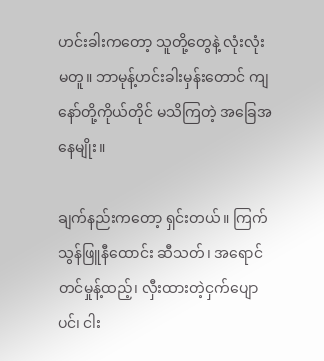ဟင်းခါးကတော့ သူတို့တွေနဲ့ လုံးလုံးမတူ။ ဘာမုန့်ဟင်းခါးမှန်းတောင် ကျနော်တို့ကိုယ်တိုင် မသိကြတဲ့ အခြေအနေမျိုး။

ချက်နည်းကတော့ ရှင်းတယ်။ ကြက်သွန်ဖြူနီထောင်း ဆီသတ်၊ အရောင်တင်မှုန့်ထည့်၊ လှီးထားတဲ့ငှက်ပျောပင်၊ ငါး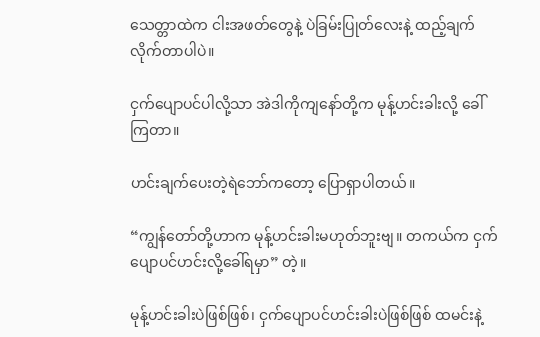သေတ္တာထဲက ငါးအဖတ်တွေနဲ့ ပဲခြမ်းပြုတ်လေးနဲ့ ထည့်ချက်လိုက်တာပါပဲ။

ငှက်ပျောပင်ပါလို့သာ အဲဒါကိုကျနော်တို့က မုန့်ဟင်းခါးလို့ ခေါ်ကြတာ။

ဟင်းချက်ပေးတဲ့ရဲဘော်ကတော့ ပြောရှာပါတယ်။

“ကျွန်တော်တို့ဟာက မုန့်ဟင်းခါးမဟုတ်ဘူးဗျ။ တကယ်က ငှက်ပျောပင်ဟင်းလို့ခေါ်ရမှာ” တဲ့။

မုန့်ဟင်းခါးပဲဖြစ်ဖြစ်၊ ငှက်ပျောပင်ဟင်းခါးပဲဖြစ်ဖြစ် ထမင်းနဲ့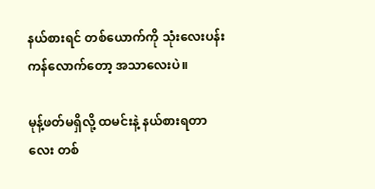နယ်စားရင် တစ်ယောက်ကို သုံးလေးပန်းကန်လောက်တော့ အသာလေးပဲ။

မုန့်ဖတ်မရှိလို့ ထမင်းနဲ့ နယ်စားရတာလေး တစ်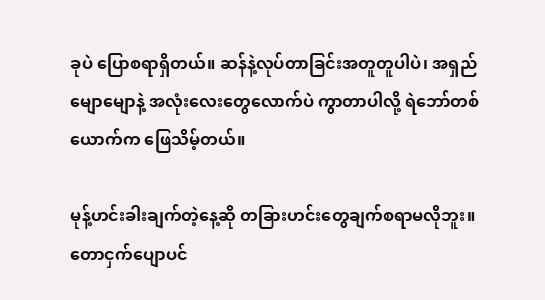ခုပဲ ပြောစရာရှိတယ်။ ဆန်နဲ့လုပ်တာခြင်းအတူတူပါပဲ၊ အရှည်မျောမျောနဲ့ အလုံးလေးတွေလောက်ပဲ ကွာတာပါလို့ ရဲဘော်တစ်ယောက်က ဖြေသိမ့်တယ်။

မုန့်ဟင်းခါးချက်တဲ့နေ့ဆို တခြားဟင်းတွေချက်စရာမလိုဘူး။ တောငှက်ပျောပင်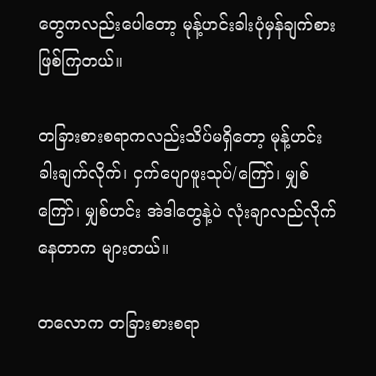တွေကလည်းပေါတော့ မုန့်ဟင်းခါးပုံမှန်ချက်စား ဖြစ်ကြတယ်။

တခြားစားစရာကလည်းသိပ်မရှိတော့ မုန့်ဟင်းခါးချက်လိုက်၊ ငှက်ပျောဖူးသုပ်/ကြော်၊ မျှစ်ကြော်၊ မျှစ်ဟင်း အဲဒါတွေနဲ့ပဲ လုံးချာလည်လိုက်နေတာက များတယ်။

တလောက တခြားစားစရာ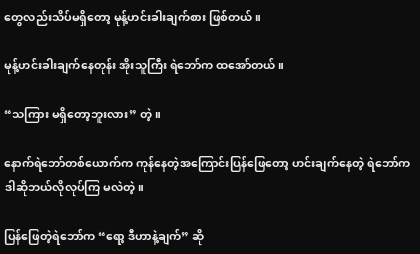တွေလည်းသိပ်မရှိတော့ မုန့်ဟင်းခါးချက်စား ဖြစ်တယ်။

မုန့်ဟင်းခါးချက်နေတုန်း အိုးသူကြီး ရဲဘော်က ထအော်တယ်။

“သကြား မရှိတော့ဘူးလား” တဲ့။

နောက်ရဲဘော်တစ်ယောက်က ကုန်နေတဲ့အကြောင်းပြန်ဖြေတော့ ဟင်းချက်နေတဲ့ ရဲဘော်က ဒါဆိုဘယ်လိုလုပ်ကြ မလဲတဲ့။

ပြန်ဖြေတဲ့ရဲဘော်က “ရော့ ဒီဟာနဲ့ချက်” ဆို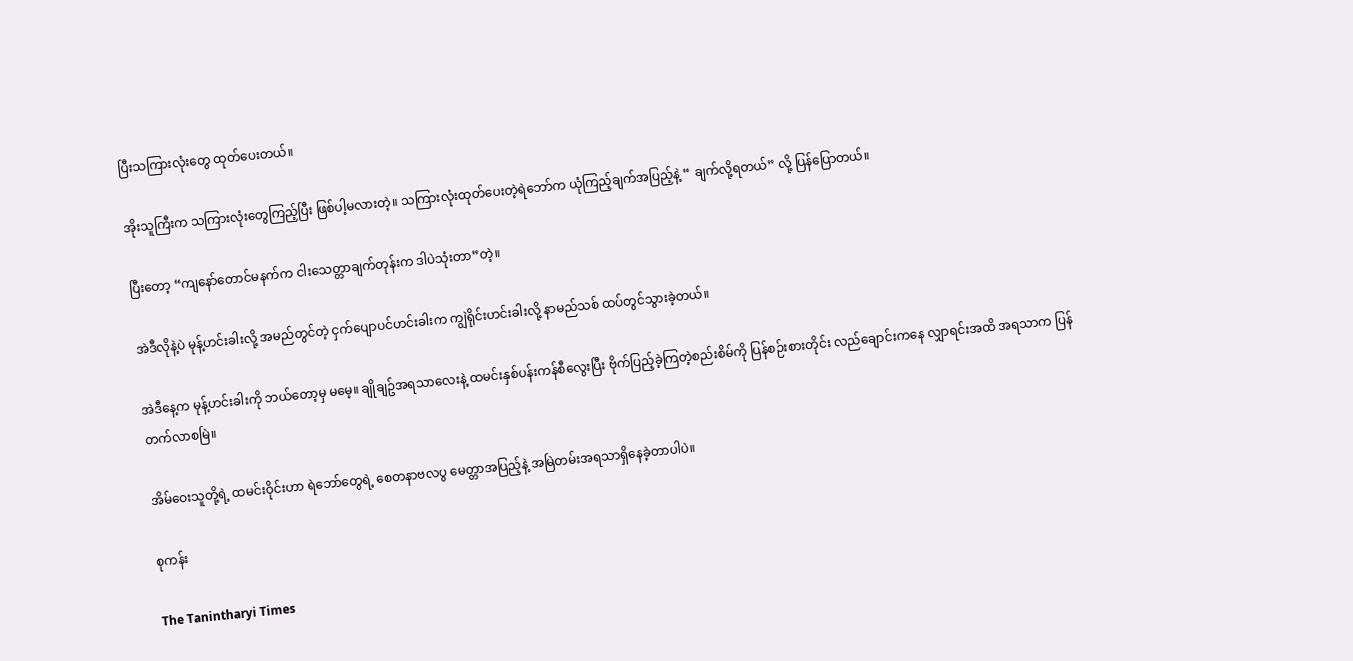ပြီးသကြားလုံးတွေ ထုတ်ပေးတယ်။

အိုးသူကြီးက သကြားလုံးတွေကြည့်ပြီး ဖြစ်ပါ့မလားတဲ့။ သကြားလုံးထုတ်ပေးတဲ့ရဲဘော်က ယုံကြည့်ချက်အပြည့်နဲ့ “ ချက်လို့ရတယ်” လို့ ပြန်ပြောတယ်။

ပြီးတော့ “ကျနော်တောင်မနက်က ငါးသေတ္တာချက်တုန်းက ဒါပဲသုံးတာ”တဲ့။

အဲဒီလိုနဲ့ပဲ မုန့်ဟင်းခါးလို့ အမည်တွင်တဲ့ ငှက်ပျောပင်ဟင်းခါးက ကျွဲရိုင်းဟင်းခါးလို့ နာမည်သစ် ထပ်တွင်သွားခဲ့တယ်။

အဲဒီနေ့က မုန့်ဟင်းခါးကို ဘယ်တော့မှ မမေ့။ ချိုချဥ်အရသာလေးနဲ့ ထမင်းနှစ်ပန်းကန်စီလွေးပြီး ဗိုက်ပြည့်ခဲ့ကြတဲ့စည်းစိမ်ကို ပြန်စဉ်းစားတိုင်း လည်ချောင်းကနေ လျှာရင်းအထိ အရသာက ပြန်တက်လာစမြဲ။

အိမ်ဝေးသူတို့ရဲ့ ထမင်းဝိုင်းဟာ ရဲဘော်တွေရဲ့ စေတနာဗလပွ မေတ္တာအပြည့်နဲ့ အမြဲတမ်းအရသာရှိနေခဲ့တာပါပဲ။

စုကန်း

The Tanintharyi Times